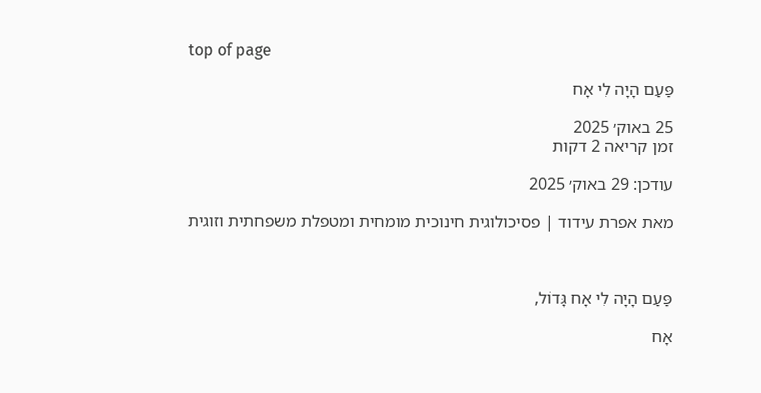top of page

פַּעַם הָיָה לִי אָח

25 באוק׳ 2025
זמן קריאה 2 דקות

עודכן: 29 באוק׳ 2025

מאת אפרת עידוד | פסיכולוגית חינוכית מומחית ומטפלת משפחתית וזוגית



פַּעַם הָיָה לִי אָח גָּדוֹל,

אָח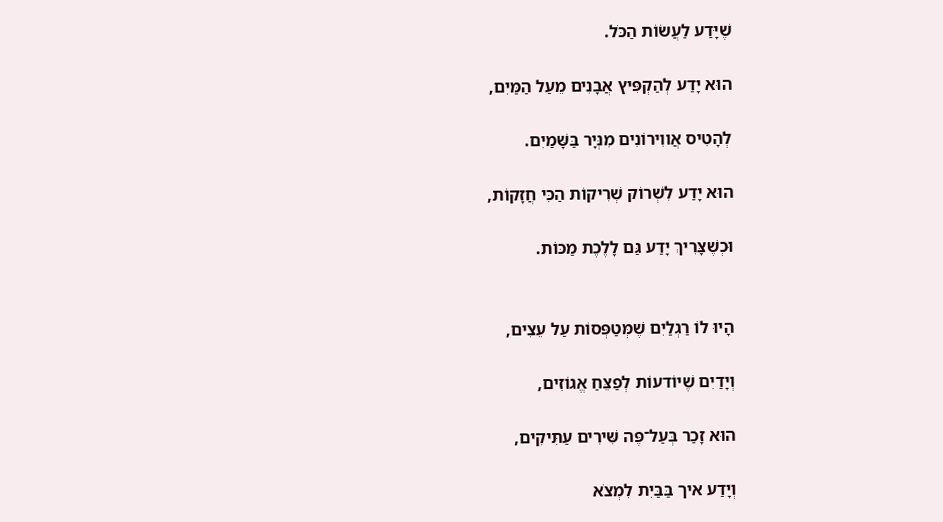שֶׁיָּדַע לַעֲשׂוֹת הַכֹּל.

הוּא יָדַע לְהַקְפִּיץ אֲבָנִים מֵעַל הַמַּיִם,

לְהָטִיס אֲווִירוֹנִים מִנְּיָר בַּשָּׁמַיִם.

הוּא יָדַע לִשְׁרוֹק שְׁרִיקוֹת הַכִּי חֲזָקוֹת,

וּכְשֶׁצָּרִיךְ יָדַע גַּם לָלֶכֶת מַכּוֹת.


הָיוּ לוֹ רַגְלַיִם שֶׁמְּטַפְּסוֹת עַל עֵצִים,

וְיָדַיִם שֶׁיוֹדעוֹת לְפַצֵּחַ אֱגוֹזִים,

הוּא זָכַר בְּעַל־פֶּה שִּׁירִים עַתִּיקִים,

וְיָדַע איך בַּבַּיִת לִמְצֹא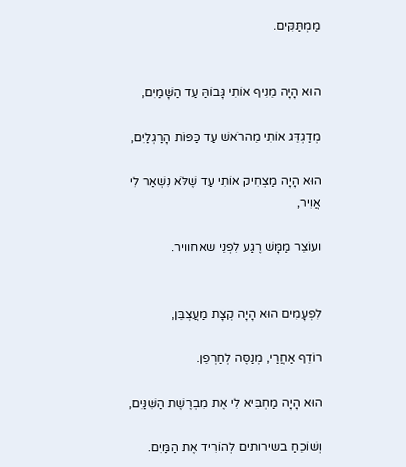מַמְתַּקִּים.


הוּא הָיָה מֵנִיף אוֹתִי גָּבוֹהַּ עַד הַשָּׁמַיִם,

מְדַגְדֵּג אוֹתִי מֵהרֹאשׁ עַד כַּפּוֹת הָרַגְלַיִם,

הוּא הָיָה מַצְחִיק אוֹתִי עַד שֶׁלֹּא נִשְׁאַר לִי אֲוִיר,

ועוֹצֵר מַמָּשׁ רֶגַע לִפְנֵי שאחוויר.


לִפְעָמִים הוּא הָיָה קְצָת מַעֲצְבֵּן,

רוֹדֵף אַחֲרַי, מְנַסֶּה לְחַרְפֵן.

הוּא הָיָה מַחְבִּיא לִי אֶת מִבְרֶשֶׁת הַשִּׁנַּיִם,

וְשׁוֹכֵחַ בשירותים לְהוֹרִיד אֶת הַמַּיִם.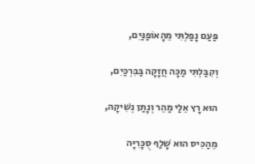פַּעַם נָפַלְתִּי מֵהָאוֹפַנַּיִם,

וְקִבַּלְתִּי מַכָּה חֲזָקָה בַּבִּרְכַּיִם,

הוּא רָץ אֵלַי מַהֵר וְנָתַן נְשִׁיקָה,

מֵהַכִּיס הוּא שָׁלַף סֻכָּרִיָּה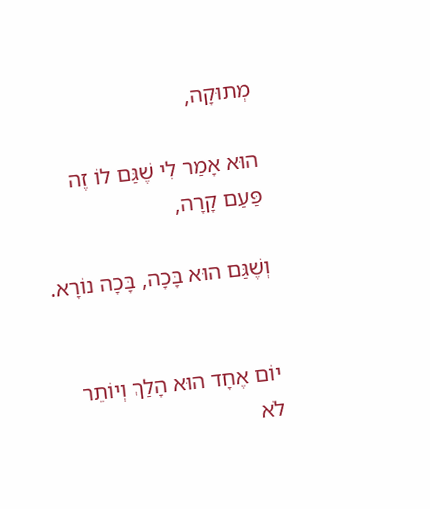מְתוּקָה,

הוּא אָמַר לִי שֶׁגַּם לוֹ זֶה פַּעַם קָרָה,

וְשֶׁגַּם הוּא בָּכָה, בָּכָה נוֹרָא.


יוֹם אֶחָד הוּא הָלַךְ וְיוֹתֵר לֹא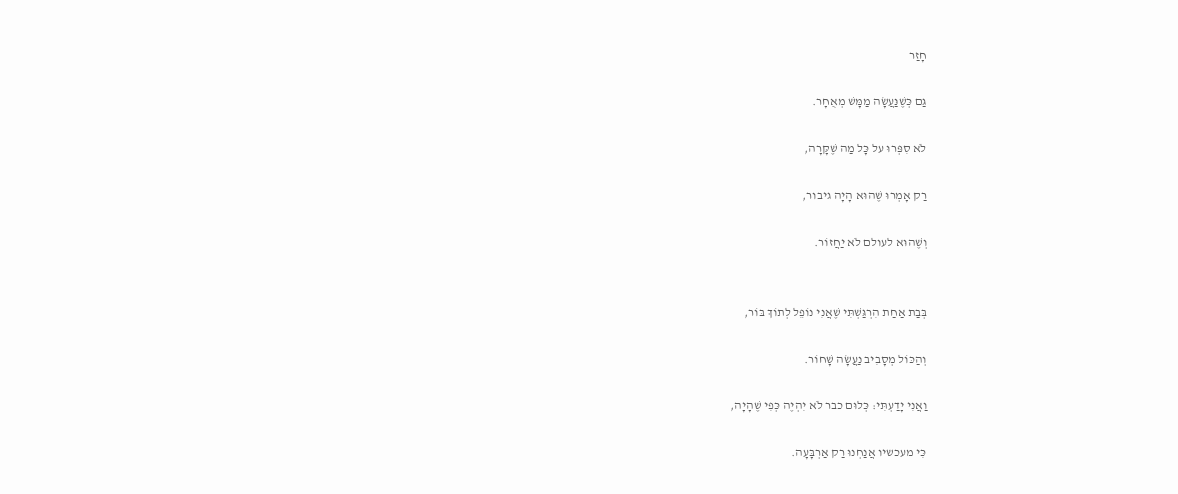חָזַר

גַּם כְּשֶׁנַּעֲשָׂה מַמָּשׁ מְאֻחָר.

לֹא סִפְּרוּ על כָּל מַה שֶׁקָּרָה,

רַק אָמְרוּ שֶׁהוּא הָיָה גיבור,

וְשֶׁהוּא לעולם לֹא יַחֲזוֹר.


בְּבַת אַחַת הִרְגַּשְׁתִּי שֶׁאֲנִי נוֹפֵל לְתוֹךְ בּוֹר,

וְהַכּוֹל מְסָבִיב נַעֲשָׂה שָׁחוֹר.

וַאֲנִי יָדַעְתִּי: כְּלוּם כבר לֹא יִהְיֶה כְּפִי שֶׁהָיָה,

כִּי מעכשיו אֲנַחְנוּ רַק אַרְבָּעָה.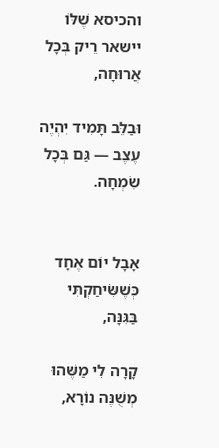והכיסא שֶׁלּוֹ יישאר רֵיק בְּכָל אֲרוּחָה,

וּבַלֵּב תָּמִיד יִהְיֶה עֶצֶב — גַּם בְּכָל שִׂמְחָה.


אָבָל יוֹם אֶחָד כְּשֶׁשִּׂיחַקְתִּי בַּגִּנָּה,

קָרָה לִי מַשֶּׁהוּ מְשֻׁנֶּה נוֹרָא,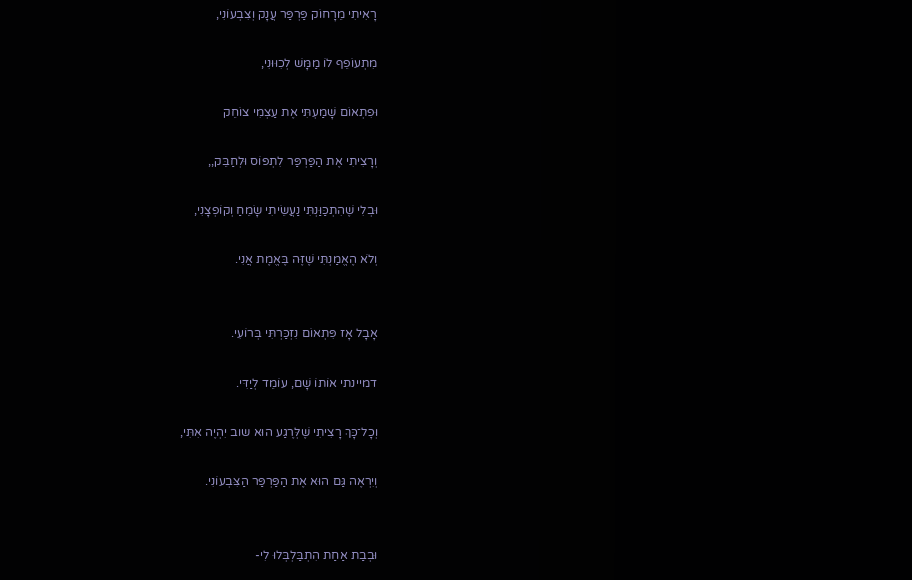רָאִיתִי מֵרָחוֹק פַּרְפַּר עֲנָק וְצִבְעוֹנִי,

מִתְעוֹפֵף לוֹ מַמָּשׁ לְכִוּוּנִי,

וּפִתְאוֹם שָׁמַעְתִּי אֶת עַצְמִי צוֹחֵק

וְרָצִיתִי אֶת הַפַּרְפַּר לִתְפּוֹס וּלְחַבֵּק,,

וּבְלִי שֶׁהִתְכַּוַּנְתִּי נַעֲשֵׂיתִי שָׂמֵחַ וְקוֹפְצָנִי,

וְלֹא הֶאֱמַנְתִּי שֶׁזֶּה בֶּאֱמֶת אֲנִי.


אָבָל אָז פִּתְאוֹם נִזְכַּרְתִּי בְּרוֹעִי.

דמיינתי אוֹתוֹ שָׁם, עוֹמֵד לְיַדִּי.

וְכָל־כָּךְ רָצִיתִי שֶׁלְּרֶגַע הוּא שוב יִהְיֶה אִתִּי,

וְיִרְאֶה גַּם הוּא אֶת הַפַּרְפַּר הַצִּבְעוֹנִי.


וּבְבַת אַחַת הִתְבַּלְבְּלוּ לִי-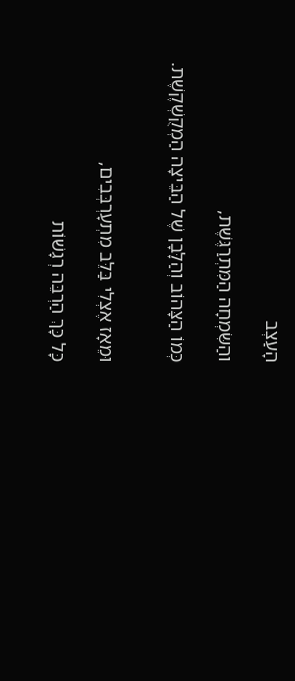הָעַצְב

והַשִּׂמְחָה הַמִּתְרַגֶּשֶׁת,

כְּמוֹ הַצָּהוֹב וְהַלָּבָן שֶׁל הַבֵּיצָה הַמְקֻשְׁקֶשֶׁת.


וּמֵאָז אֶצְלִי בַּלֵּב מִתְעָרְבְּבִים,

כָּל כָּךְ הַרְבֵּה רְגָשׁוֹת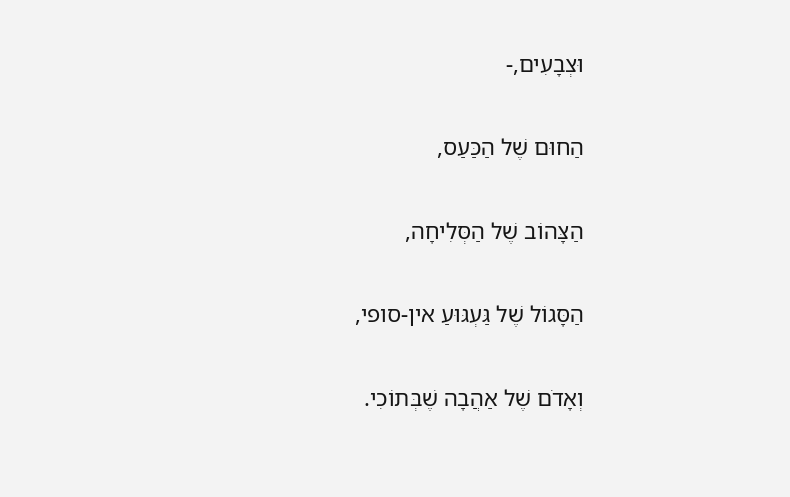וּצְבָעִים,-

הַחוּם שֶׁל הַכַּעַס,

הַצָּהוֹב שֶׁל הַסְּלִיחָה,

הַסָּגוֹל שֶׁל גַּעְגּוּעַ אין-סופי,

וְאָדֹם שֶׁל אַהֲבָה שֶׁבְּתוֹכִי.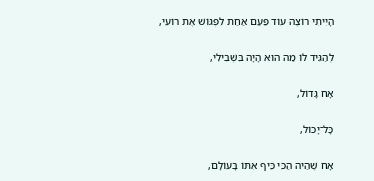הָיִיתִי רוֹצֶה עוֹד פַּעַם אַחַת לִפְגּוֹשׁ אֶת רוֹעִי,

לְהַגִּיד לוֹ מַה הוּא הָיָה בִּשְׁבִילִי,

אָח גָּדוֹל,

כָּל־יָכוֹל,

אָח שֶׁהַיה הַכִּי כֵּיף אִתּוֹ בָּעוֹלָם,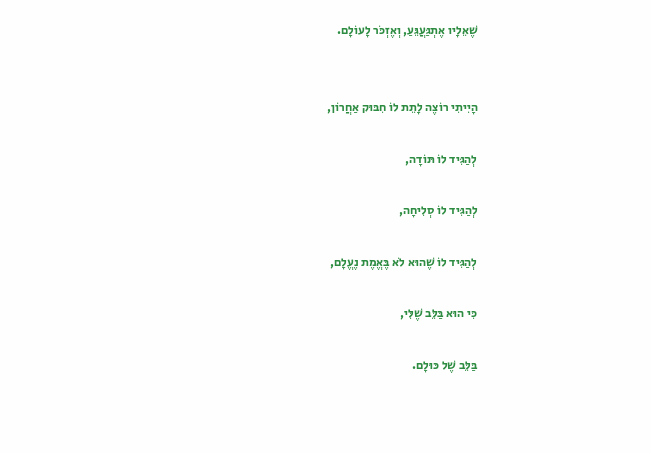שֶׁאֵלָיו אֶתְגַּעֲגֵּעַ, וְאֶזְכֹּר לָעוֹלָם.


הָיִיתִי רוֹצֶה לָתֵת לוֹ חִבּוּק אַחֲרוֹן,

לְהַגִּיד לוֹ תּוֹדָה,

לְהַגִּיד לוֹ סְלִיחָה,

לְהַגִּיד לוֹ שֶׁהוּא לֹא בֶּאֱמֶת נֶעֱלָם,

כִּי הוּא בַּלֵּב שֶׁלִּי,

בַּלֵּב שֶׁל כּוּלָם.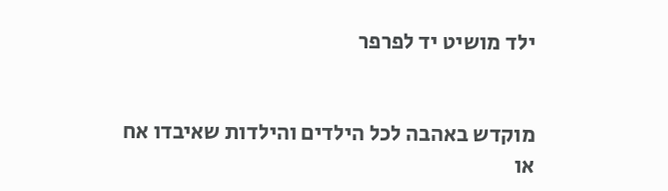ילד מושיט יד לפרפר


מוקדש באהבה לכל הילדים והילדות שאיבדו אח או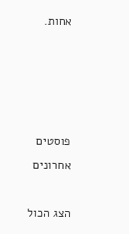אחות.




פוסטים אחרונים

הצג הכול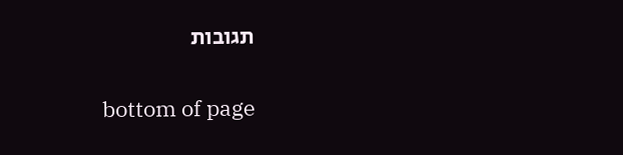תגובות


bottom of page